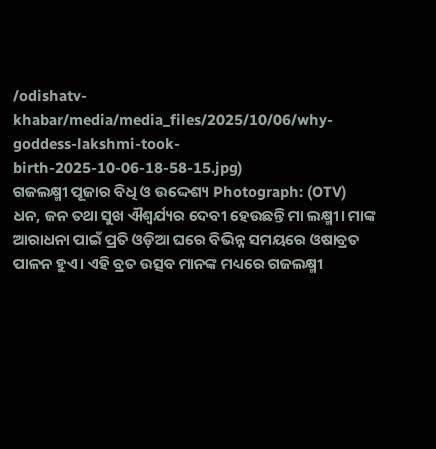/odishatv-khabar/media/media_files/2025/10/06/why-goddess-lakshmi-took-birth-2025-10-06-18-58-15.jpg)
ଗଜଲକ୍ଷ୍ମୀ ପୂଜାର ବିଧି ଓ ଉଦ୍ଦେଶ୍ୟ Photograph: (OTV)
ଧନ, ଜନ ତଥା ସୁଖ ଐଶ୍ୱର୍ଯ୍ୟର ଦେବୀ ହେଉଛନ୍ତି ମା ଲକ୍ଷ୍ମୀ। ମାଙ୍କ ଆରାଧନା ପାଇଁ ପ୍ରତି ଓଡ଼ିଆ ଘରେ ବିଭିନ୍ନ ସମୟରେ ଓଷାବ୍ରତ ପାଳନ ହୁଏ। ଏହି ବ୍ରତ ଉତ୍ସବ ମାନଙ୍କ ମଧ୍ୟରେ ଗଜଲକ୍ଷ୍ମୀ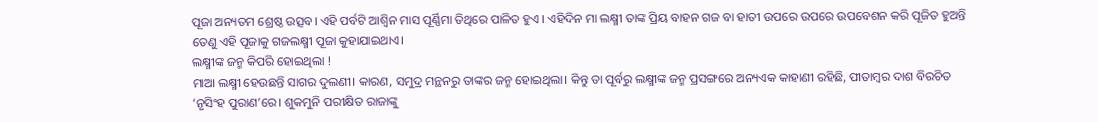ପୂଜା ଅନ୍ୟତମ ଶ୍ରେଷ୍ଠ ଉତ୍ସବ। ଏହି ପର୍ବଟି ଆଶ୍ୱିନ ମାସ ପୂର୍ଣ୍ଣିମା ତିଥିରେ ପାଳିତ ହୁଏ । ଏହିଦିନ ମା ଲକ୍ଷ୍ମୀ ତାଙ୍କ ପ୍ରିୟ ବାହନ ଗଜ ବା ହାତୀ ଉପରେ ଉପରେ ଉପବେଶନ କରି ପୂଜିତ ହୁଅନ୍ତି ତେଣୁ ଏହି ପୂଜାକୁ ଗଜଲକ୍ଷ୍ମୀ ପୂଜା କୁହାଯାଇଥାଏ।
ଲକ୍ଷ୍ମୀଙ୍କ ଜନ୍ମ କିପରି ହୋଇଥିଲା !
ମାଆ ଲକ୍ଷ୍ମୀ ହେଉଛନ୍ତି ସାଗର ଦୁଲଣୀ। କାରଣ, ସମୁଦ୍ର ମନ୍ଥନରୁ ତାଙ୍କର ଜନ୍ମ ହୋଇଥିଲା। କିନ୍ତୁ ତା ପୂର୍ବରୁ ଲକ୍ଷ୍ମୀଙ୍କ ଜନ୍ମ ପ୍ରସଙ୍ଗରେ ଅନ୍ୟଏକ କାହାଣୀ ରହିଛି, ପୀତାମ୍ବର ଦାଶ ବିରଚିତ ‘ନୃସିଂହ ପୁରାଣ’ରେ। ଶୁକମୁନି ପରୀକ୍ଷିତ ରାଜାଙ୍କୁ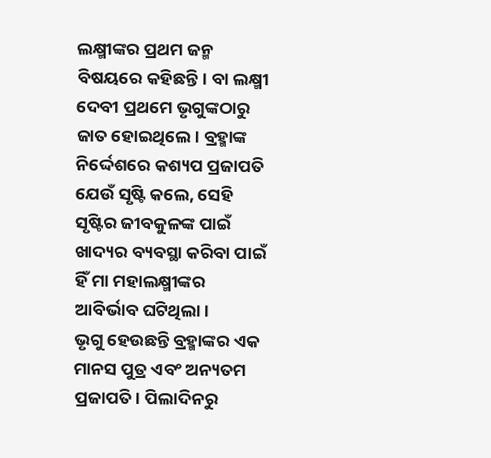ଲକ୍ଷ୍ମୀଙ୍କର ପ୍ରଥମ ଜନ୍ମ ବିଷୟରେ କହିଛନ୍ତି। ବା ଲକ୍ଷ୍ମୀ ଦେବୀ ପ୍ରଥମେ ଭୃଗୁଙ୍କଠାରୁ ଜାତ ହୋଇଥିଲେ। ବ୍ରହ୍ମାଙ୍କ ନିର୍ଦ୍ଦେଶରେ କଶ୍ୟପ ପ୍ରଜାପତି ଯେଉଁ ସୃଷ୍ଟି କଲେ, ସେହି ସୃଷ୍ଟିର ଜୀବକୁଳଙ୍କ ପାଇଁ ଖାଦ୍ୟର ବ୍ୟବସ୍ଥା କରିବା ପାଇଁ ହିଁ ମା ମହାଲକ୍ଷ୍ମୀଙ୍କର ଆବିର୍ଭାବ ଘଟିଥିଲା।
ଭୃଗୁ ହେଉଛନ୍ତି ବ୍ରହ୍ମାଙ୍କର ଏକ ମାନସ ପୁତ୍ର ଏବଂ ଅନ୍ୟତମ ପ୍ରଜାପତି। ପିଲାଦିନରୁ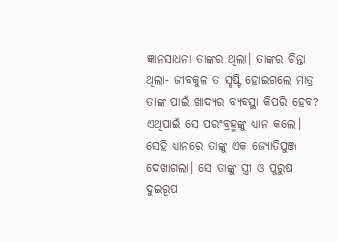ଜ୍ଞାନସାଧନା ତାଙ୍କର ଥିଲା। ତାଙ୍କର ଚିନ୍ତା ଥିଲା- ଜୀବକୁଳ ତ ସୃଷ୍ଟି ହୋଇଗଲେ ମାତ୍ର ତାଙ୍କ ପାଇଁ ଖାଦ୍ୟର ବ୍ୟବସ୍ଥା କିପରି ହେବ? ଏଥିପାଇଁ ସେ ପରଂବ୍ରହ୍ମଙ୍କୁ ଧ୍ୟାନ କଲେ। ସେହି ଧ୍ୟାନରେ ତାଙ୍କୁ ଏକ ଜ୍ୟୋତିପୁଞ୍ଜ ଦେଖାଗଲା। ସେ ତାଙ୍କୁ ସ୍ତ୍ରୀ ଓ ପୁରୁଷ ଦୁଇରୂପ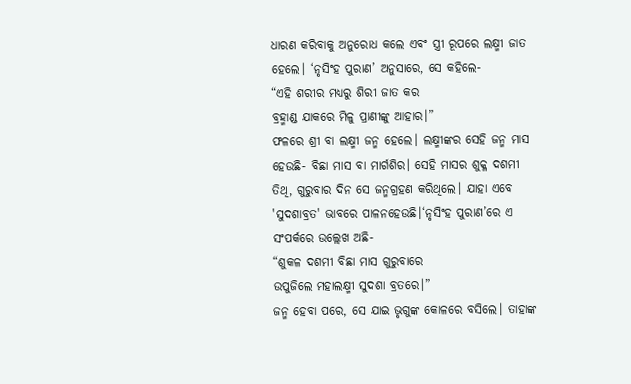ଧାରଣ କରିବାକୁ ଅନୁରୋଧ କଲେ ଏବଂ ସ୍ତ୍ରୀ ରୂପରେ ଲକ୍ଷ୍ମୀ ଜାତ ହେଲେ। ‘ନୃସିଂହ ପୁରାଣ’ ଅନୁସାରେ, ସେ କହିଲେ-
“ଏହି ଶରୀର ମଧ୍ୟରୁ ଶିରୀ ଜାତ କର
ବ୍ରହ୍ମାଣ୍ଡ ଯାକରେ ମିଳୁ ପ୍ରାଣୀଙ୍କୁ ଆହାର।”
ଫଳରେ ଶ୍ରୀ ବା ଲକ୍ଷ୍ମୀ ଜନ୍ମ ହେଲେ। ଲକ୍ଷ୍ମୀଙ୍କର ସେହି ଜନ୍ମ ମାସ ହେଉଛି- ବିଛା ମାସ ବା ମାର୍ଗଶିର। ସେହି ମାସର ଶୁକ୍ଳ ଦଶମୀ ତିଥି, ଗୁରୁବାର ଦିନ ସେ ଜନ୍ମଗ୍ରହଣ କରିଥିଲେ। ଯାହା ଏବେ 'ସୁଦଶାବ୍ରତ' ଭାବରେ ପାଳନହେଉଛି।‘ନୃସିଂହ ପୁରାଣ’ରେ ଏ ସଂପର୍କରେ ଉଲ୍ଲେଖ ଅଛି-
“ଶୁକଳ ଦଶମୀ ବିଛା ମାସ ଗୁରୁବାରେ
ଉପୁଜିଲେ ମହାଲକ୍ଷ୍ମୀ ସୁଦଶା ବ୍ରତରେ।”
ଜନ୍ମ ହେବା ପରେ, ସେ ଯାଇ ଭୃଗୁଙ୍କ କୋଳରେ ବସିଲେ। ତାହାଙ୍କ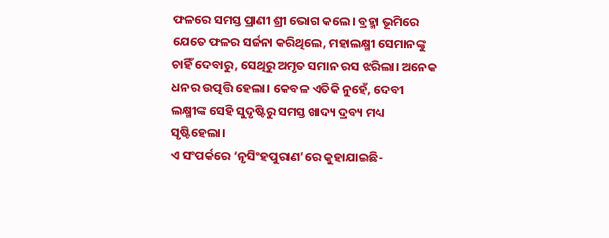ଫଳରେ ସମସ୍ତ ପ୍ରାଣୀ ଶ୍ରୀ ଭୋଗ କଲେ। ବ୍ରହ୍ମା ଭୂମିରେ ଯେତେ ଫଳର ସର୍ଜନା କରିଥିଲେ, ମହାଲକ୍ଷ୍ମୀ ସେମାନଙ୍କୁ ଚାହିଁ ଦେବାରୁ, ସେଥିରୁ ଅମୃତ ସମାନ ରସ ଝରିଲା। ଅନେକ ଧନର ଉତ୍ପତ୍ତି ହେଲା। କେବଳ ଏତିକି ନୁହେଁ, ଦେବୀ ଲକ୍ଷ୍ମୀଙ୍କ ସେହି ସୁଦୃଷ୍ଟିରୁ ସମସ୍ତ ଖାଦ୍ୟ ଦ୍ରବ୍ୟ ମଧ୍ୟ ସୃଷ୍ଟିହେଲା।
ଏ ସଂପର୍କରେ ‘ନୃସିଂହପୁରାଣ’ରେ କୁହାଯାଇଛି-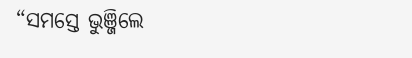“ସମସ୍ତେ ଭୁଞ୍ଜିଲେ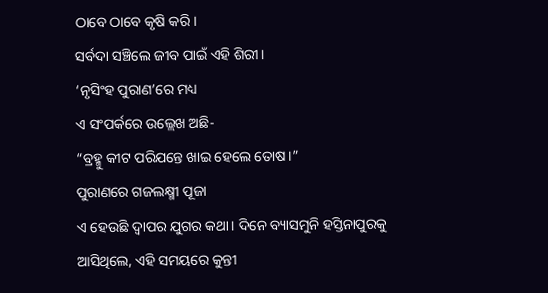ଠାବେ ଠାବେ କୃଷି କରି।
ସର୍ବଦା ସଞ୍ଚିଲେ ଜୀବ ପାଇଁ ଏହି ଶିରୀ।
‘ନୃସିଂହ ପୁରାଣ’ରେ ମଧ୍ୟ
ଏ ସଂପର୍କରେ ଉଲ୍ଲେଖ ଅଛି-
“ବ୍ରହ୍ମୁ କୀଟ ପରିଯନ୍ତେ ଖାଇ ହେଲେ ତୋଷ।”
ପୁରାଣରେ ଗଜଲକ୍ଷ୍ମୀ ପୂଜା
ଏ ହେଉଛି ଦ୍ଵାପର ଯୁଗର କଥା। ଦିନେ ବ୍ୟାସମୁନି ହସ୍ତିନାପୁରକୁ ଆସିଥିଲେ, ଏହି ସମୟରେ କୁନ୍ତୀ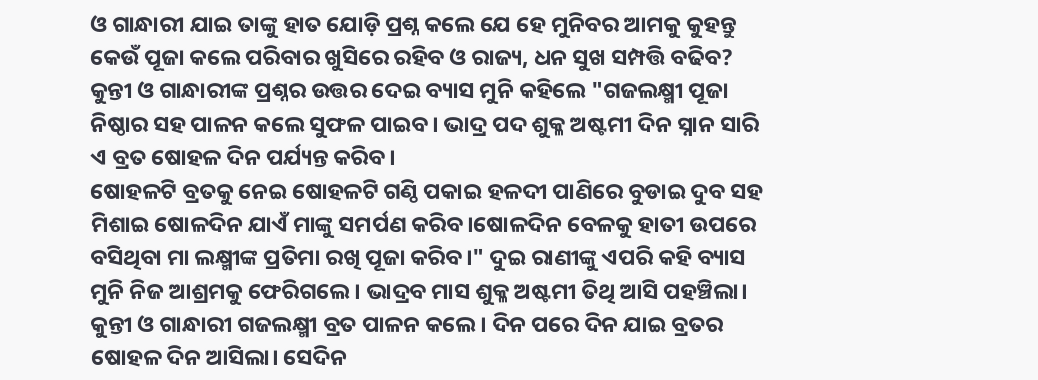ଓ ଗାନ୍ଧାରୀ ଯାଇ ତାଙ୍କୁ ହାତ ଯୋଡ଼ି ପ୍ରଶ୍ନ କଲେ ଯେ ହେ ମୁନିବର ଆମକୁ କୁହନ୍ତୁ କେଉଁ ପୂଜା କଲେ ପରିବାର ଖୁସିରେ ରହିବ ଓ ରାଜ୍ୟ, ଧନ ସୁଖ ସମ୍ପତ୍ତି ବଢିବ? କୁନ୍ତୀ ଓ ଗାନ୍ଧାରୀଙ୍କ ପ୍ରଶ୍ନର ଉତ୍ତର ଦେଇ ବ୍ୟାସ ମୁନି କହିଲେ "ଗଜଲକ୍ଷ୍ମୀ ପୂଜା ନିଷ୍ଠାର ସହ ପାଳନ କଲେ ସୁଫଳ ପାଇବ। ଭାଦ୍ର ପଦ ଶୁକ୍ଳ ଅଷ୍ଟମୀ ଦିନ ସ୍ନାନ ସାରି ଏ ବ୍ରତ ଷୋହଳ ଦିନ ପର୍ଯ୍ୟନ୍ତ କରିବ।
ଷୋହଳଟି ବ୍ରତକୁ ନେଇ ଷୋହଳଟି ଗଣ୍ଠି ପକାଇ ହଳଦୀ ପାଣିରେ ବୁଡାଇ ଦୁବ ସହ ମିଶାଇ ଷୋଳଦିନ ଯାଏଁ ମାଙ୍କୁ ସମର୍ପଣ କରିବ।ଷୋଳଦିନ ବେଳକୁ ହାତୀ ଉପରେ ବସିଥିବା ମା ଲକ୍ଷ୍ମୀଙ୍କ ପ୍ରତିମା ରଖି ପୂଜା କରିବ।" ଦୁଇ ରାଣୀଙ୍କୁ ଏପରି କହି ବ୍ୟାସ ମୁନି ନିଜ ଆଶ୍ରମକୁ ଫେରିଗଲେ। ଭାଦ୍ରବ ମାସ ଶୁକ୍ଳ ଅଷ୍ଟମୀ ତିଥି ଆସି ପହଞ୍ଚିଲା। କୁନ୍ତୀ ଓ ଗାନ୍ଧାରୀ ଗଜଲକ୍ଷ୍ମୀ ବ୍ରତ ପାଳନ କଲେ। ଦିନ ପରେ ଦିନ ଯାଇ ବ୍ରତର ଷୋହଳ ଦିନ ଆସିଲା। ସେଦିନ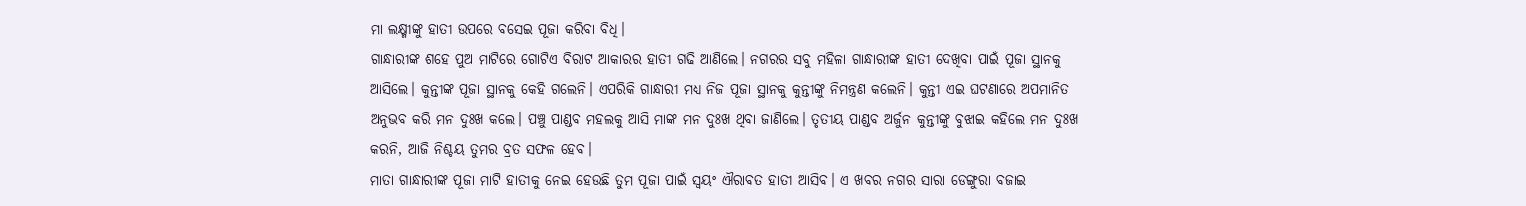ମା ଲକ୍ଷ୍ମୀଙ୍କୁ ହାତୀ ଉପରେ ବସେଇ ପୂଜା କରିବା ବିଧି।
ଗାନ୍ଧାରୀଙ୍କ ଶହେ ପୁଅ ମାଟିରେ ଗୋଟିଏ ବିରାଟ ଆକାରର ହାତୀ ଗଢି ଆଣିଲେ। ନଗରର ସବୁ ମହିଳା ଗାନ୍ଧାରୀଙ୍କ ହାତୀ ଦେଖିବା ପାଇଁ ପୂଜା ସ୍ଥାନକୁ ଆସିଲେ। କୁନ୍ତୀଙ୍କ ପୂଜା ସ୍ଥାନକୁ କେହି ଗଲେନି। ଏପରିକି ଗାନ୍ଧାରୀ ମଧ୍ୟ ନିଜ ପୂଜା ସ୍ଥାନକୁ କୁନ୍ତୀଙ୍କୁ ନିମନ୍ତ୍ରଣ କଲେନି। କୁନ୍ତୀ ଏଇ ଘଟଣାରେ ଅପମାନିତ ଅନୁଭବ କରି ମନ ଦୁଃଖ କଲେ। ପଞ୍ଚୁ ପାଣ୍ଡବ ମହଲକୁ ଆସି ମାଙ୍କ ମନ ଦୁଃଖ ଥିବା ଜାଣିଲେ। ତୃତୀୟ ପାଣ୍ଡବ ଅର୍ଜୁନ କୁନ୍ତୀଙ୍କୁ ବୁଝାଇ କହିଲେ ମନ ଦୁଃଖ କରନି, ଆଜି ନିଶ୍ଚୟ ତୁମର ବ୍ରତ ସଫଳ ହେବ।
ମାତା ଗାନ୍ଧାରୀଙ୍କ ପୂଜା ମାଟି ହାତୀକୁ ନେଇ ହେଉଛି ତୁମ ପୂଜା ପାଇଁ ସ୍ଵୟଂ ଐରାବତ ହାତୀ ଆସିବ। ଏ ଖବର ନଗର ସାରା ଡେଙ୍ଗୁରା ବଜାଇ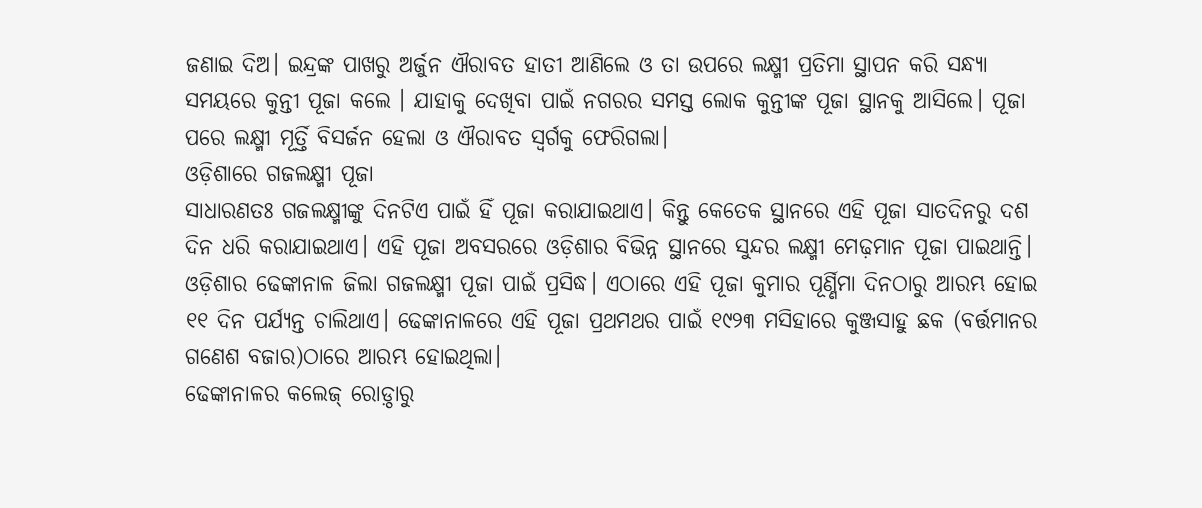ଜଣାଇ ଦିଅ। ଇନ୍ଦ୍ରଙ୍କ ପାଖରୁ ଅର୍ଜୁନ ଐରାବତ ହାତୀ ଆଣିଲେ ଓ ତା ଉପରେ ଲକ୍ଷ୍ମୀ ପ୍ରତିମା ସ୍ଥାପନ କରି ସନ୍ଧ୍ୟା ସମୟରେ କୁନ୍ତୀ ପୂଜା କଲେ । ଯାହାକୁ ଦେଖିବା ପାଇଁ ନଗରର ସମସ୍ତ ଲୋକ କୁନ୍ତୀଙ୍କ ପୂଜା ସ୍ଥାନକୁ ଆସିଲେ। ପୂଜା ପରେ ଲକ୍ଷ୍ମୀ ମୂର୍ତ୍ତି ବିସର୍ଜନ ହେଲା ଓ ଐରାବତ ସ୍ୱର୍ଗକୁ ଫେରିଗଲା।
ଓଡ଼ିଶାରେ ଗଜଲକ୍ଷ୍ମୀ ପୂଜା
ସାଧାରଣତଃ ଗଜଲକ୍ଷ୍ମୀଙ୍କୁ ଦିନଟିଏ ପାଇଁ ହିଁ ପୂଜା କରାଯାଇଥାଏ। କିନ୍ତୁ କେତେକ ସ୍ଥାନରେ ଏହି ପୂଜା ସାତଦିନରୁ ଦଶ ଦିନ ଧରି କରାଯାଇଥାଏ। ଏହି ପୂଜା ଅବସରରେ ଓଡ଼ିଶାର ବିଭିନ୍ନ ସ୍ଥାନରେ ସୁନ୍ଦର ଲକ୍ଷ୍ମୀ ମେଢ଼ମାନ ପୂଜା ପାଇଥାନ୍ତି।
ଓଡ଼ିଶାର ଢେଙ୍କାନାଳ ଜିଲା ଗଜଲକ୍ଷ୍ମୀ ପୂଜା ପାଇଁ ପ୍ରସିଦ୍ଧ। ଏଠାରେ ଏହି ପୂଜା କୁମାର ପୂର୍ଣ୍ଣିମା ଦିନଠାରୁ ଆରମ୍ଭ ହୋଇ ୧୧ ଦିନ ପର୍ଯ୍ୟନ୍ତ ଚାଲିଥାଏ। ଢେଙ୍କାନାଳରେ ଏହି ପୂଜା ପ୍ରଥମଥର ପାଇଁ ୧୯୨୩ ମସିହାରେ କୁଞ୍ଜସାହୁ ଛକ (ବର୍ତ୍ତମାନର ଗଣେଶ ବଜାର)ଠାରେ ଆରମ୍ଭ ହୋଇଥିଲା।
ଢେଙ୍କାନାଳର କଲେଜ୍ ରୋଡ଼୍ଠାରୁ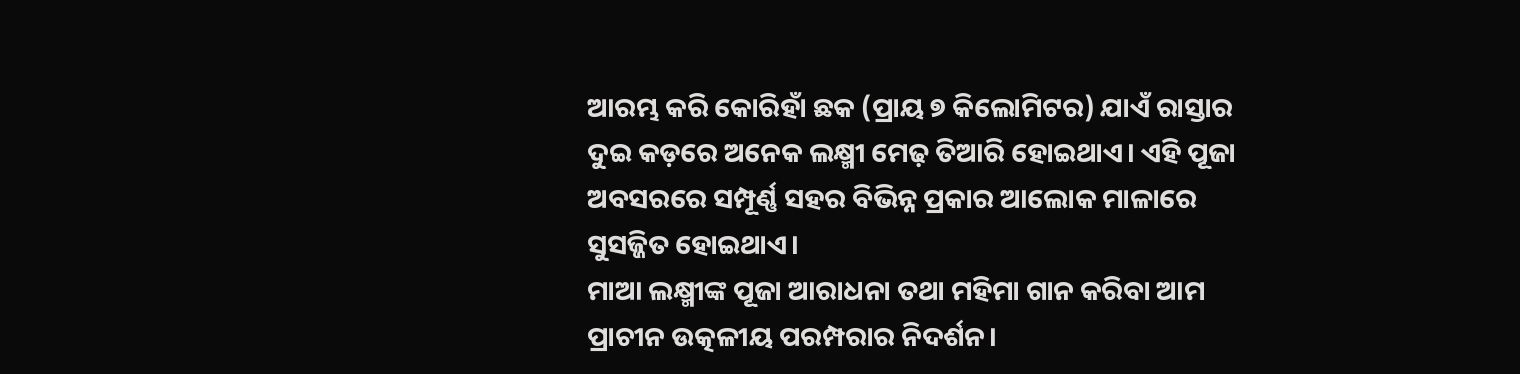ଆରମ୍ଭ କରି କୋରିହାଁ ଛକ (ପ୍ରାୟ ୭ କିଲୋମିଟର) ଯାଏଁ ରାସ୍ତାର ଦୁଇ କଡ଼ରେ ଅନେକ ଲକ୍ଷ୍ମୀ ମେଢ଼ ତିଆରି ହୋଇଥାଏ। ଏହି ପୂଜା ଅବସରରେ ସମ୍ପୂର୍ଣ୍ଣ ସହର ବିଭିନ୍ନ ପ୍ରକାର ଆଲୋକ ମାଳାରେ ସୁସଜ୍ଜିତ ହୋଇଥାଏ।
ମାଆ ଲକ୍ଷ୍ମୀଙ୍କ ପୂଜା ଆରାଧନା ତଥା ମହିମା ଗାନ କରିବା ଆମ ପ୍ରାଚୀନ ଉତ୍କଳୀୟ ପରମ୍ପରାର ନିଦର୍ଶନ।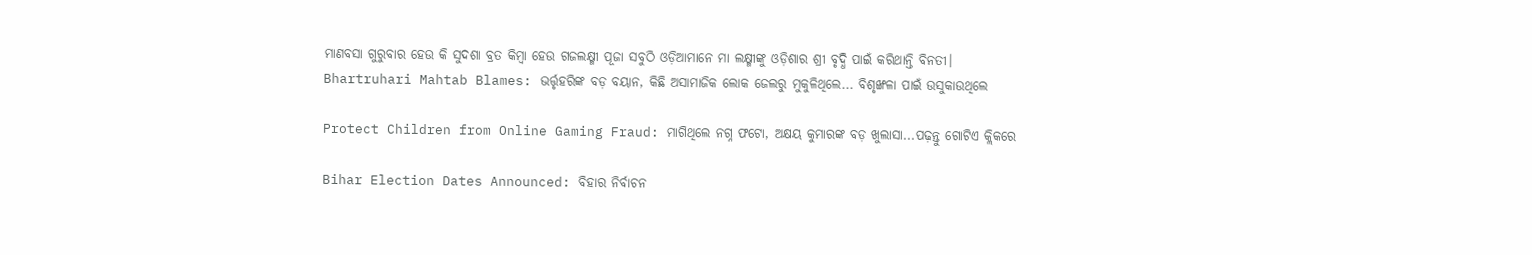ମାଣବସା ଗୁରୁବାର ହେଉ କି ସୁଦଶା ବ୍ରତ କିମ୍ବା ହେଉ ଗଜଲକ୍ଷ୍ମୀ ପୂଜା ସବୁଠି ଓଡ଼ିଆମାନେ ମା ଲକ୍ଷ୍ମୀଙ୍କୁ ଓଡ଼ିଶାର ଶ୍ରୀ ବୃଦ୍ଧି ପାଇଁ କରିଥାନ୍ତି ବିନତୀ।
Bhartruhari Mahtab Blames: ଭର୍ତ୍ତୃହରିଙ୍କ ବଡ଼ ବୟାନ, କିଛି ଅସାମାଜିକ ଲୋକ ଜେଲରୁ ମୁକୁଳିଥିଲେ... ବିଶୃଙ୍ଖଳା ପାଇଁ ଉସୁକାଉଥିଲେ

Protect Children from Online Gaming Fraud: ମାଗିଥିଲେ ନଗ୍ନ ଫଟୋ, ଅକ୍ଷୟ କୁମାରଙ୍କ ବଡ଼ ଖୁଲାସା...ପଢ଼ନ୍ତୁ ଗୋଟିଏ କ୍ଲିକରେ

Bihar Election Dates Announced: ବିହାର ନିର୍ବାଚନ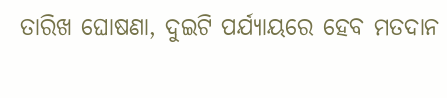ତାରିଖ ଘୋଷଣା, ଦୁଇଟି ପର୍ଯ୍ୟାୟରେ ହେବ ମତଦାନ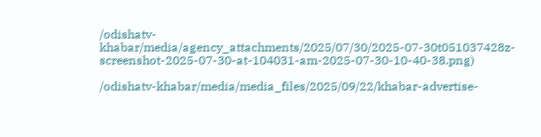/odishatv-khabar/media/agency_attachments/2025/07/30/2025-07-30t051037428z-screenshot-2025-07-30-at-104031-am-2025-07-30-10-40-38.png)

/odishatv-khabar/media/media_files/2025/09/22/khabar-advertise-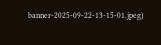banner-2025-09-22-13-15-01.jpeg)